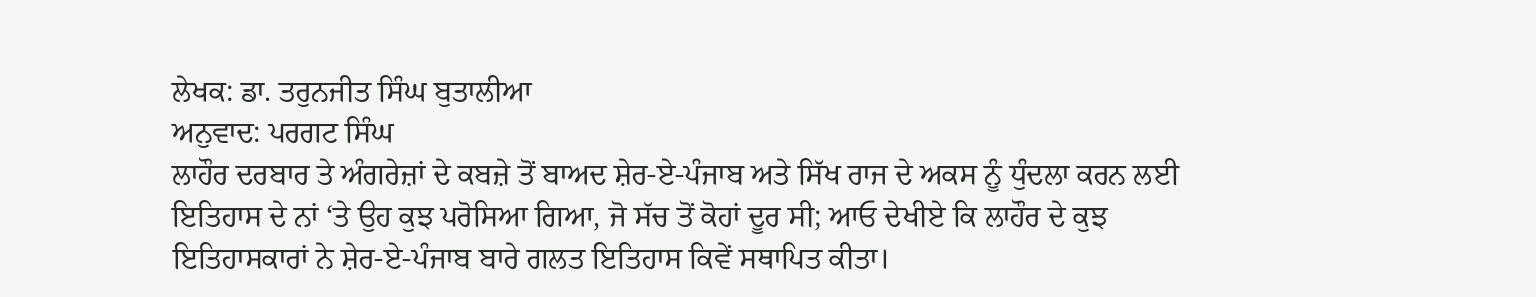ਲੇਖਕ: ਡਾ. ਤਰੁਨਜੀਤ ਸਿੰਘ ਬੁਤਾਲੀਆ
ਅਨੁਵਾਦ: ਪਰਗਟ ਸਿੰਘ
ਲਾਹੌਰ ਦਰਬਾਰ ਤੇ ਅੰਗਰੇਜ਼ਾਂ ਦੇ ਕਬਜ਼ੇ ਤੋਂ ਬਾਅਦ ਸ਼ੇਰ-ਏ-ਪੰਜਾਬ ਅਤੇ ਸਿੱਖ ਰਾਜ ਦੇ ਅਕਸ ਨੂੰ ਧੁੰਦਲਾ ਕਰਨ ਲਈ ਇਤਿਹਾਸ ਦੇ ਨਾਂ ‘ਤੇ ਉਹ ਕੁਝ ਪਰੋਸਿਆ ਗਿਆ, ਜੋ ਸੱਚ ਤੋਂ ਕੋਹਾਂ ਦੂਰ ਸੀ; ਆਓ ਦੇਖੀਏ ਕਿ ਲਾਹੌਰ ਦੇ ਕੁਝ ਇਤਿਹਾਸਕਾਰਾਂ ਨੇ ਸ਼ੇਰ-ਏ-ਪੰਜਾਬ ਬਾਰੇ ਗਲਤ ਇਤਿਹਾਸ ਕਿਵੇਂ ਸਥਾਪਿਤ ਕੀਤਾ।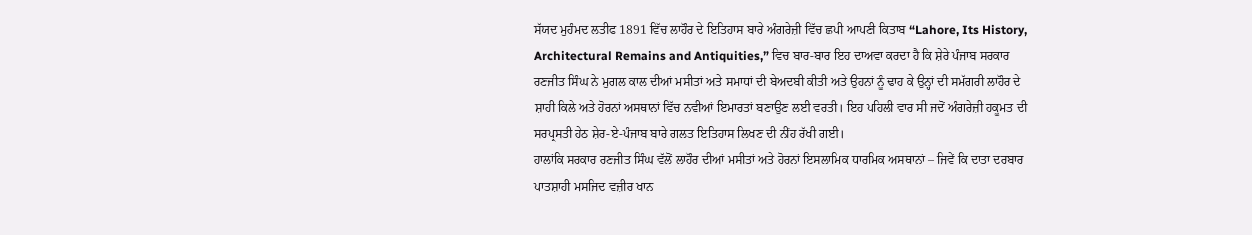ਸੱਯਦ ਮੁਹੰਮਦ ਲਤੀਫ 1891 ਵਿੱਚ ਲਾਹੌਰ ਦੇ ਇਤਿਹਾਸ ਬਾਰੇ ਅੰਗਰੇਜ਼ੀ ਵਿੱਚ ਛਪੀ ਆਪਣੀ ਕਿਤਾਬ “Lahore, Its History, Architectural Remains and Antiquities,” ਵਿਚ ਬਾਰ-ਬਾਰ ਇਹ ਦਾਅਵਾ ਕਰਦਾ ਹੈ ਕਿ ਸ਼ੇਰੇ ਪੰਜਾਬ ਸਰਕਾਰ ਰਣਜੀਤ ਸਿੰਘ ਨੇ ਮੁਗਲ ਕਾਲ ਦੀਆਂ ਮਸੀਤਾਂ ਅਤੇ ਸਮਾਧਾਂ ਦੀ ਬੇਅਦਬੀ ਕੀਤੀ ਅਤੇ ਉਹਨਾਂ ਨੂੰ ਢਾਹ ਕੇ ਉਨ੍ਹਾਂ ਦੀ ਸਮੱਗਰੀ ਲਾਹੌਰ ਦੇ ਸ਼ਾਹੀ ਕਿਲੇ ਅਤੇ ਹੋਰਨਾਂ ਅਸਥਾਨਾਂ ਵਿੱਚ ਨਵੀਆਂ ਇਮਾਰਤਾਂ ਬਣਾਉਣ ਲਈ ਵਰਤੀ। ਇਹ ਪਹਿਲੀ ਵਾਰ ਸੀ ਜਦੋਂ ਅੰਗਰੇਜ਼ੀ ਹਕੂਮਤ ਦੀ ਸਰਪ੍ਰਸਤੀ ਹੇਠ ਸ਼ੇਰ-ਏ-ਪੰਜਾਬ ਬਾਰੇ ਗਲਤ ਇਤਿਹਾਸ ਲਿਖਣ ਦੀ ਨੀਂਹ ਰੱਖੀ ਗਈ।
ਹਾਲਾਂਕਿ ਸਰਕਾਰ ਰਣਜੀਤ ਸਿੰਘ ਵੱਲੋਂ ਲਾਹੌਰ ਦੀਆਂ ਮਸੀਤਾਂ ਅਤੇ ਹੋਰਨਾਂ ਇਸਲਾਮਿਕ ਧਾਰਮਿਕ ਅਸਥਾਨਾਂ – ਜਿਵੇਂ ਕਿ ਦਾਤਾ ਦਰਬਾਰ ਪਾਤਸ਼ਾਹੀ ਮਸਜਿਦ ਵਜ਼ੀਰ ਖਾਨ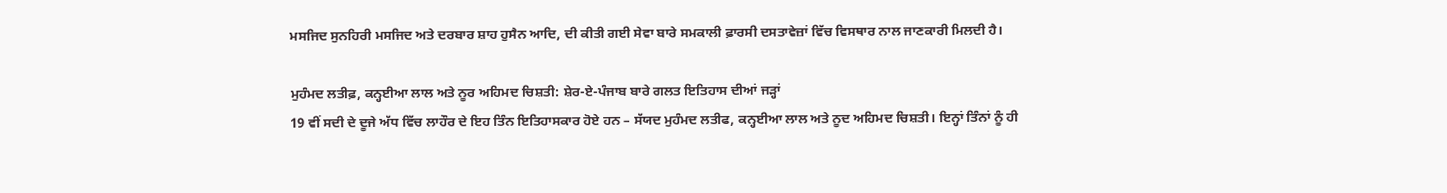ਮਸਜਿਦ ਸੁਨਹਿਰੀ ਮਸਜਿਦ ਅਤੇ ਦਰਬਾਰ ਸ਼ਾਹ ਹੁਸੈਨ ਆਦਿ, ਦੀ ਕੀਤੀ ਗਈ ਸੇਵਾ ਬਾਰੇ ਸਮਕਾਲੀ ਫ਼ਾਰਸੀ ਦਸਤਾਵੇਜ਼ਾਂ ਵਿੱਚ ਵਿਸਥਾਰ ਨਾਲ ਜਾਣਕਾਰੀ ਮਿਲਦੀ ਹੈ।

ਮੁਹੰਮਦ ਲਤੀਫ਼, ਕਨ੍ਹਈਆ ਲਾਲ ਅਤੇ ਨੂਰ ਅਹਿਮਦ ਚਿਸ਼ਤੀ: ਸ਼ੇਰ-ਏ-ਪੰਜਾਬ ਬਾਰੇ ਗਲਤ ਇਤਿਹਾਸ ਦੀਆਂ ਜੜ੍ਹਾਂ
19 ਵੀਂ ਸਦੀ ਦੇ ਦੂਜੇ ਅੱਧ ਵਿੱਚ ਲਾਹੌਰ ਦੇ ਇਹ ਤਿੰਨ ਇਤਿਹਾਸਕਾਰ ਹੋਏ ਹਨ – ਸੱਯਦ ਮੁਹੰਮਦ ਲਤੀਫ, ਕਨ੍ਹਈਆ ਲਾਲ ਅਤੇ ਨੂਦ ਅਹਿਮਦ ਚਿਸ਼ਤੀ। ਇਨ੍ਹਾਂ ਤਿੰਨਾਂ ਨੂੰ ਹੀ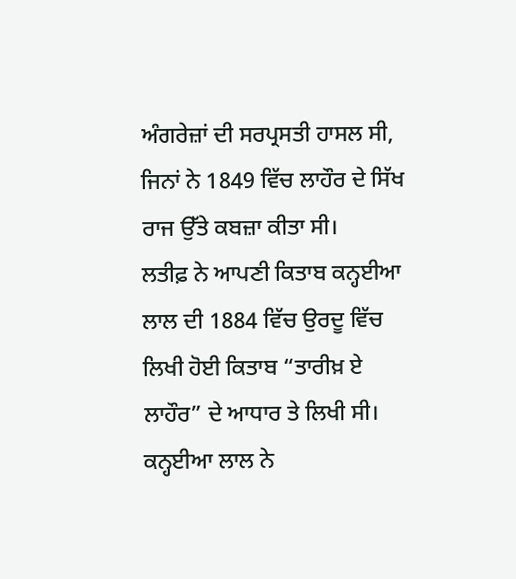ਅੰਗਰੇਜ਼ਾਂ ਦੀ ਸਰਪ੍ਰਸਤੀ ਹਾਸਲ ਸੀ, ਜਿਨਾਂ ਨੇ 1849 ਵਿੱਚ ਲਾਹੌਰ ਦੇ ਸਿੱਖ ਰਾਜ ਉੱਤੇ ਕਬਜ਼ਾ ਕੀਤਾ ਸੀ।
ਲਤੀਫ਼ ਨੇ ਆਪਣੀ ਕਿਤਾਬ ਕਨ੍ਹਈਆ ਲਾਲ ਦੀ 1884 ਵਿੱਚ ਉਰਦੂ ਵਿੱਚ ਲਿਖੀ ਹੋਈ ਕਿਤਾਬ “ਤਾਰੀਖ਼ ਏ ਲਾਹੌਰ” ਦੇ ਆਧਾਰ ਤੇ ਲਿਖੀ ਸੀ। ਕਨ੍ਹਈਆ ਲਾਲ ਨੇ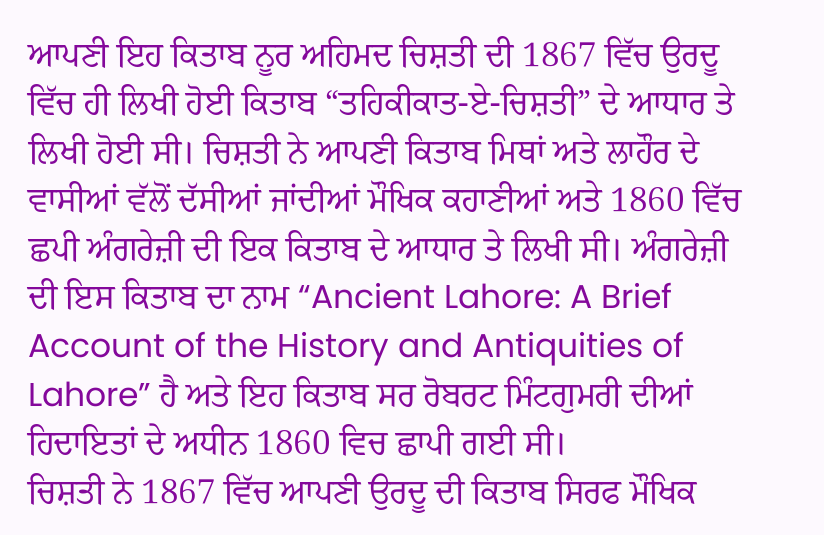ਆਪਣੀ ਇਹ ਕਿਤਾਬ ਨੂਰ ਅਹਿਮਦ ਚਿਸ਼ਤੀ ਦੀ 1867 ਵਿੱਚ ਉਰਦੂ ਵਿੱਚ ਹੀ ਲਿਖੀ ਹੋਈ ਕਿਤਾਬ “ਤਹਿਕੀਕਾਤ-ਏ-ਚਿਸ਼ਤੀ” ਦੇ ਆਧਾਰ ਤੇ ਲਿਖੀ ਹੋਈ ਸੀ। ਚਿਸ਼ਤੀ ਨੇ ਆਪਣੀ ਕਿਤਾਬ ਮਿਥਾਂ ਅਤੇ ਲਾਹੌਰ ਦੇ ਵਾਸੀਆਂ ਵੱਲੋਂ ਦੱਸੀਆਂ ਜਾਂਦੀਆਂ ਮੌਖਿਕ ਕਹਾਣੀਆਂ ਅਤੇ 1860 ਵਿੱਚ ਛਪੀ ਅੰਗਰੇਜ਼ੀ ਦੀ ਇਕ ਕਿਤਾਬ ਦੇ ਆਧਾਰ ਤੇ ਲਿਖੀ ਸੀ। ਅੰਗਰੇਜ਼ੀ ਦੀ ਇਸ ਕਿਤਾਬ ਦਾ ਨਾਮ “Ancient Lahore: A Brief Account of the History and Antiquities of Lahore” ਹੈ ਅਤੇ ਇਹ ਕਿਤਾਬ ਸਰ ਰੋਬਰਟ ਮਿੰਟਗੁਮਰੀ ਦੀਆਂ ਹਿਦਾਇਤਾਂ ਦੇ ਅਧੀਨ 1860 ਵਿਚ ਛਾਪੀ ਗਈ ਸੀ।
ਚਿਸ਼ਤੀ ਨੇ 1867 ਵਿੱਚ ਆਪਣੀ ਉਰਦੂ ਦੀ ਕਿਤਾਬ ਸਿਰਫ ਮੌਖਿਕ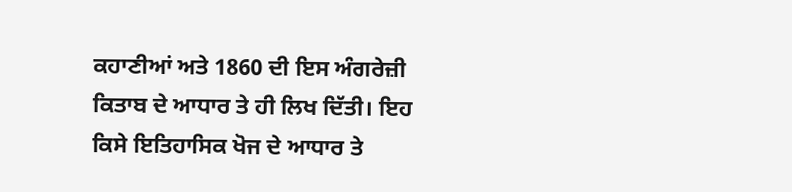ਕਹਾਣੀਆਂ ਅਤੇ 1860 ਦੀ ਇਸ ਅੰਗਰੇਜ਼ੀ ਕਿਤਾਬ ਦੇ ਆਧਾਰ ਤੇ ਹੀ ਲਿਖ ਦਿੱਤੀ। ਇਹ ਕਿਸੇ ਇਤਿਹਾਸਿਕ ਖੋਜ ਦੇ ਆਧਾਰ ਤੇ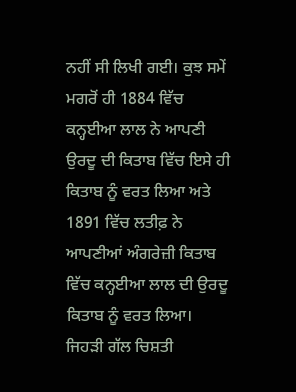ਨਹੀਂ ਸੀ ਲਿਖੀ ਗਈ। ਕੁਝ ਸਮੇਂ ਮਗਰੋਂ ਹੀ 1884 ਵਿੱਚ ਕਨ੍ਹਈਆ ਲਾਲ ਨੇ ਆਪਣੀ ਉਰਦੂ ਦੀ ਕਿਤਾਬ ਵਿੱਚ ਇਸੇ ਹੀ ਕਿਤਾਬ ਨੂੰ ਵਰਤ ਲਿਆ ਅਤੇ 1891 ਵਿੱਚ ਲਤੀਫ਼ ਨੇ ਆਪਣੀਆਂ ਅੰਗਰੇਜ਼ੀ ਕਿਤਾਬ ਵਿੱਚ ਕਨ੍ਹਈਆ ਲਾਲ ਦੀ ਉਰਦੂ ਕਿਤਾਬ ਨੂੰ ਵਰਤ ਲਿਆ। ਜਿਹੜੀ ਗੱਲ ਚਿਸ਼ਤੀ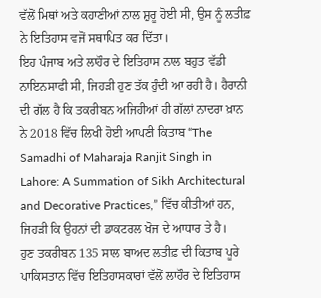ਵੱਲੋਂ ਮਿਥਾਂ ਅਤੇ ਕਹਾਣੀਆਂ ਨਾਲ ਸ਼ੁਰੂ ਹੋਈ ਸੀ, ਉਸ ਨੂੰ ਲਤੀਫ਼ ਨੇ ਇਤਿਹਾਸ ਵਜੋਂ ਸਥਾਪਿਤ ਕਰ ਦਿੱਤਾ।
ਇਹ ਪੰਜਾਬ ਅਤੇ ਲਾਹੌਰ ਦੇ ਇਤਿਹਾਸ ਨਾਲ ਬਹੁਤ ਵੱਡੀ ਨਾਇਨਸਾਫੀ ਸੀ, ਜਿਹੜੀ ਹੁਣ ਤੱਕ ਹੁੰਦੀ ਆ ਰਹੀ ਹੈ। ਹੈਰਾਨੀ ਦੀ ਗੱਲ ਹੈ ਕਿ ਤਕਰੀਬਨ ਅਜਿਹੀਆਂ ਹੀ ਗੱਲਾਂ ਨਾਦਰਾ ਖ਼ਾਨ ਨੇ 2018 ਵਿੱਚ ਲਿਖੀ ਹੋਈ ਆਪਣੀ ਕਿਤਾਬ “The Samadhi of Maharaja Ranjit Singh in Lahore: A Summation of Sikh Architectural and Decorative Practices,” ਵਿੱਚ ਕੀਤੀਆਂ ਹਨ, ਜਿਹੜੀ ਕਿ ਉਹਨਾਂ ਦੀ ਡਾਕਟਰਲ ਖੋਜ ਦੇ ਆਧਾਰ ਤੇ ਹੈ।
ਹੁਣ ਤਕਰੀਬਨ 135 ਸਾਲ ਬਾਅਦ ਲਤੀਫ਼ ਦੀ ਕਿਤਾਬ ਪੂਰੇ ਪਾਕਿਸਤਾਨ ਵਿੱਚ ਇਤਿਹਾਸਕਾਰਾਂ ਵੱਲੋਂ ਲਾਹੌਰ ਦੇ ਇਤਿਹਾਸ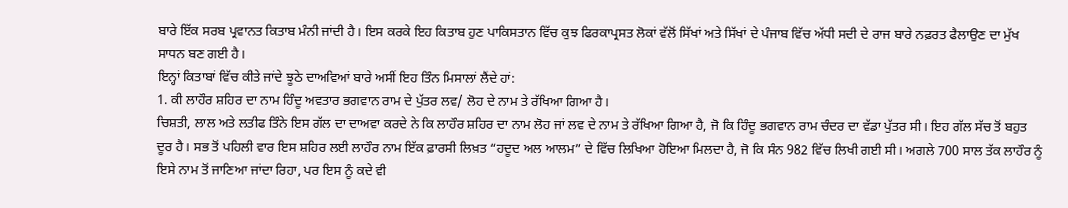ਬਾਰੇ ਇੱਕ ਸਰਬ ਪ੍ਰਵਾਨਤ ਕਿਤਾਬ ਮੰਨੀ ਜਾਂਦੀ ਹੈ। ਇਸ ਕਰਕੇ ਇਹ ਕਿਤਾਬ ਹੁਣ ਪਾਕਿਸਤਾਨ ਵਿੱਚ ਕੁਝ ਫਿਰਕਾਪ੍ਰਸਤ ਲੋਕਾਂ ਵੱਲੋਂ ਸਿੱਖਾਂ ਅਤੇ ਸਿੱਖਾਂ ਦੇ ਪੰਜਾਬ ਵਿੱਚ ਅੱਧੀ ਸਦੀ ਦੇ ਰਾਜ ਬਾਰੇ ਨਫ਼ਰਤ ਫੈਲਾਉਣ ਦਾ ਮੁੱਖ ਸਾਧਨ ਬਣ ਗਈ ਹੈ।
ਇਨ੍ਹਾਂ ਕਿਤਾਬਾਂ ਵਿੱਚ ਕੀਤੇ ਜਾਂਦੇ ਝੂਠੇ ਦਾਅਵਿਆਂ ਬਾਰੇ ਅਸੀਂ ਇਹ ਤਿੰਨ ਮਿਸਾਲਾਂ ਲੈਂਦੇ ਹਾਂ:
1. ਕੀ ਲਾਹੌਰ ਸ਼ਹਿਰ ਦਾ ਨਾਮ ਹਿੰਦੂ ਅਵਤਾਰ ਭਗਵਾਨ ਰਾਮ ਦੇ ਪੁੱਤਰ ਲਵ/ ਲੋਹ ਦੇ ਨਾਮ ਤੇ ਰੱਖਿਆ ਗਿਆ ਹੈ।
ਚਿਸ਼ਤੀ, ਲਾਲ ਅਤੇ ਲਤੀਫ ਤਿੰਨੇ ਇਸ ਗੱਲ ਦਾ ਦਾਅਵਾ ਕਰਦੇ ਨੇ ਕਿ ਲਾਹੌਰ ਸ਼ਹਿਰ ਦਾ ਨਾਮ ਲੋਹ ਜਾਂ ਲਵ ਦੇ ਨਾਮ ਤੇ ਰੱਖਿਆ ਗਿਆ ਹੈ, ਜੋ ਕਿ ਹਿੰਦੂ ਭਗਵਾਨ ਰਾਮ ਚੰਦਰ ਦਾ ਵੱਡਾ ਪੁੱਤਰ ਸੀ। ਇਹ ਗੱਲ ਸੱਚ ਤੋਂ ਬਹੁਤ ਦੂਰ ਹੈ। ਸਭ ਤੋਂ ਪਹਿਲੀ ਵਾਰ ਇਸ ਸ਼ਹਿਰ ਲਈ ਲਾਹੌਰ ਨਾਮ ਇੱਕ ਫ਼ਾਰਸੀ ਲਿਖ਼ਤ “ਹਦੂਦ ਅਲ ਆਲਮ” ਦੇ ਵਿੱਚ ਲਿਖਿਆ ਹੋਇਆ ਮਿਲਦਾ ਹੈ, ਜੋ ਕਿ ਸੰਨ 982 ਵਿੱਚ ਲਿਖੀ ਗਈ ਸੀ। ਅਗਲੇ 700 ਸਾਲ ਤੱਕ ਲਾਹੌਰ ਨੂੰ ਇਸੇ ਨਾਮ ਤੋਂ ਜਾਣਿਆ ਜਾਂਦਾ ਰਿਹਾ, ਪਰ ਇਸ ਨੂੰ ਕਦੇ ਵੀ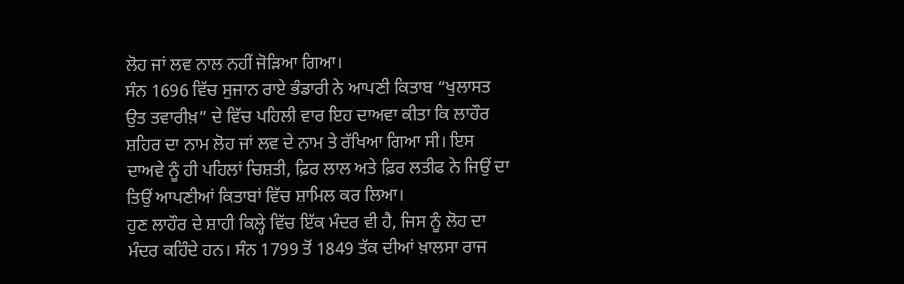ਲੋਹ ਜਾਂ ਲਵ ਨਾਲ ਨਹੀਂ ਜੋੜਿਆ ਗਿਆ।
ਸੰਨ 1696 ਵਿੱਚ ਸੁਜਾਨ ਰਾਏ ਭੰਡਾਰੀ ਨੇ ਆਪਣੀ ਕਿਤਾਬ “ਖੁਲਾਸਤ ਉਤ ਤਵਾਰੀਖ਼” ਦੇ ਵਿੱਚ ਪਹਿਲੀ ਵਾਰ ਇਹ ਦਾਅਵਾ ਕੀਤਾ ਕਿ ਲਾਹੌਰ ਸ਼ਹਿਰ ਦਾ ਨਾਮ ਲੋਹ ਜਾਂ ਲਵ ਦੇ ਨਾਮ ਤੇ ਰੱਖਿਆ ਗਿਆ ਸੀ। ਇਸ ਦਾਅਵੇ ਨੂੰ ਹੀ ਪਹਿਲਾਂ ਚਿਸ਼ਤੀ, ਫ਼ਿਰ ਲਾਲ ਅਤੇ ਫ਼ਿਰ ਲਤੀਫ ਨੇ ਜਿਉਂ ਦਾ ਤਿਉਂ ਆਪਣੀਆਂ ਕਿਤਾਬਾਂ ਵਿੱਚ ਸ਼ਾਮਿਲ ਕਰ ਲਿਆ।
ਹੁਣ ਲਾਹੌਰ ਦੇ ਸ਼ਾਹੀ ਕਿਲ੍ਹੇ ਵਿੱਚ ਇੱਕ ਮੰਦਰ ਵੀ ਹੈ, ਜਿਸ ਨੂੰ ਲੋਹ ਦਾ ਮੰਦਰ ਕਹਿੰਦੇ ਹਨ। ਸੰਨ 1799 ਤੋਂ 1849 ਤੱਕ ਦੀਆਂ ਖ਼ਾਲਸਾ ਰਾਜ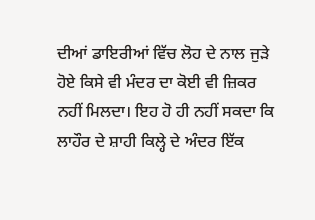ਦੀਆਂ ਡਾਇਰੀਆਂ ਵਿੱਚ ਲੋਹ ਦੇ ਨਾਲ ਜੁੜੇ ਹੋਏ ਕਿਸੇ ਵੀ ਮੰਦਰ ਦਾ ਕੋਈ ਵੀ ਜ਼ਿਕਰ ਨਹੀਂ ਮਿਲਦਾ। ਇਹ ਹੋ ਹੀ ਨਹੀਂ ਸਕਦਾ ਕਿ ਲਾਹੌਰ ਦੇ ਸ਼ਾਹੀ ਕਿਲ੍ਹੇ ਦੇ ਅੰਦਰ ਇੱਕ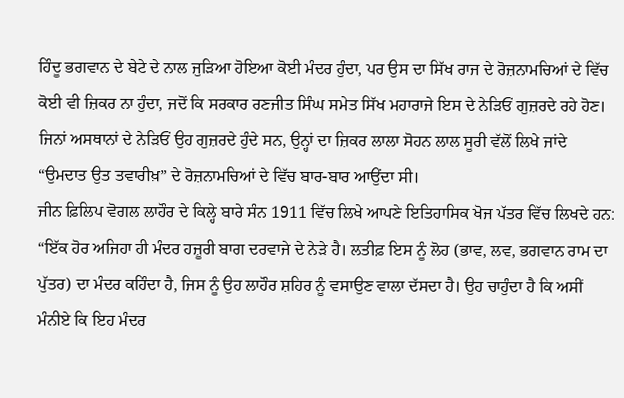ਹਿੰਦੂ ਭਗਵਾਨ ਦੇ ਬੇਟੇ ਦੇ ਨਾਲ ਜੁੜਿਆ ਹੋਇਆ ਕੋਈ ਮੰਦਰ ਹੁੰਦਾ, ਪਰ ਉਸ ਦਾ ਸਿੱਖ ਰਾਜ ਦੇ ਰੋਜ਼ਨਾਮਚਿਆਂ ਦੇ ਵਿੱਚ ਕੋਈ ਵੀ ਜ਼ਿਕਰ ਨਾ ਹੁੰਦਾ, ਜਦੋਂ ਕਿ ਸਰਕਾਰ ਰਣਜੀਤ ਸਿੰਘ ਸਮੇਤ ਸਿੱਖ ਮਹਾਰਾਜੇ ਇਸ ਦੇ ਨੇੜਿਓਂ ਗੁਜ਼ਰਦੇ ਰਹੇ ਹੋਣ।
ਜਿਨਾਂ ਅਸਥਾਨਾਂ ਦੇ ਨੇੜਿਓਂ ਉਹ ਗੁਜ਼ਰਦੇ ਹੁੰਦੇ ਸਨ, ਉਨ੍ਹਾਂ ਦਾ ਜ਼ਿਕਰ ਲਾਲਾ ਸੋਹਨ ਲਾਲ ਸੂਰੀ ਵੱਲੋਂ ਲਿਖੇ ਜਾਂਦੇ “ਉਮਦਾਤ ਉਤ ਤਵਾਰੀਖ਼” ਦੇ ਰੋਜ਼ਨਾਮਚਿਆਂ ਦੇ ਵਿੱਚ ਬਾਰ-ਬਾਰ ਆਉਂਦਾ ਸੀ।
ਜੀਨ ਫ਼ਿਲਿਪ ਵੋਗਲ ਲਾਹੌਰ ਦੇ ਕਿਲ੍ਹੇ ਬਾਰੇ ਸੰਨ 1911 ਵਿੱਚ ਲਿਖੇ ਆਪਣੇ ਇਤਿਹਾਸਿਕ ਖੋਜ ਪੱਤਰ ਵਿੱਚ ਲਿਖਦੇ ਹਨ:
“ਇੱਕ ਹੋਰ ਅਜਿਹਾ ਹੀ ਮੰਦਰ ਹਜ਼ੂਰੀ ਬਾਗ ਦਰਵਾਜੇ ਦੇ ਨੇੜੇ ਹੈ। ਲਤੀਫ਼ ਇਸ ਨੂੰ ਲੋਹ (ਭਾਵ, ਲਵ, ਭਗਵਾਨ ਰਾਮ ਦਾ ਪੁੱਤਰ) ਦਾ ਮੰਦਰ ਕਹਿੰਦਾ ਹੈ, ਜਿਸ ਨੂੰ ਉਹ ਲਾਹੌਰ ਸ਼ਹਿਰ ਨੂੰ ਵਸਾਉਣ ਵਾਲਾ ਦੱਸਦਾ ਹੈ। ਉਹ ਚਾਹੁੰਦਾ ਹੈ ਕਿ ਅਸੀਂ ਮੰਨੀਏ ਕਿ ਇਹ ਮੰਦਰ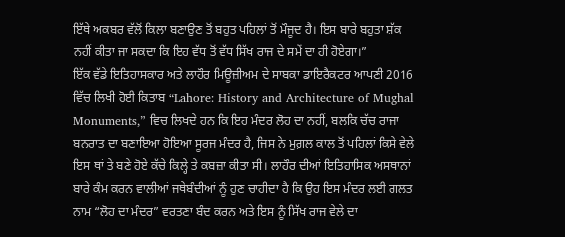ਇੱਥੇ ਅਕਬਰ ਵੱਲੋਂ ਕਿਲਾ ਬਣਾਉਣ ਤੋਂ ਬਹੁਤ ਪਹਿਲਾਂ ਤੋਂ ਮੌਜੂਦ ਹੈ। ਇਸ ਬਾਰੇ ਬਹੁਤਾ ਸ਼ੱਕ ਨਹੀਂ ਕੀਤਾ ਜਾ ਸਕਦਾ ਕਿ ਇਹ ਵੱਧ ਤੋਂ ਵੱਧ ਸਿੱਖ ਰਾਜ ਦੇ ਸਮੇਂ ਦਾ ਹੀ ਹੋਏਗਾ।”
ਇੱਕ ਵੱਡੇ ਇਤਿਹਾਸਕਾਰ ਅਤੇ ਲਾਹੌਰ ਮਿਊਜ਼ੀਅਮ ਦੇ ਸਾਬਕਾ ਡਾਇਰੈਕਟਰ ਆਪਣੀ 2016 ਵਿੱਚ ਲਿਖੀ ਹੋਈ ਕਿਤਾਬ “Lahore: History and Architecture of Mughal Monuments,” ਵਿਚ ਲਿਖਦੇ ਹਨ ਕਿ ਇਹ ਮੰਦਰ ਲੋਹ ਦਾ ਨਹੀਂ, ਬਲਕਿ ਚੱਚ ਰਾਜਾ ਬਨਰਾਤ ਦਾ ਬਣਾਇਆ ਹੋਇਆ ਸੂਰਜ ਮੰਦਰ ਹੈ, ਜਿਸ ਨੇ ਮੁਗ਼ਲ ਕਾਲ ਤੋਂ ਪਹਿਲਾਂ ਕਿਸੇ ਵੇਲੇ ਇਸ ਥਾਂ ਤੇ ਬਣੇ ਹੋਏ ਕੱਚੇ ਕਿਲ੍ਹੇ ਤੇ ਕਬਜ਼ਾ ਕੀਤਾ ਸੀ। ਲਾਹੌਰ ਦੀਆਂ ਇਤਿਹਾਸਿਕ ਅਸਥਾਨਾਂ ਬਾਰੇ ਕੰਮ ਕਰਨ ਵਾਲੀਆਂ ਜਥੇਬੰਦੀਆਂ ਨੂੰ ਹੁਣ ਚਾਹੀਦਾ ਹੈ ਕਿ ਉਹ ਇਸ ਮੰਦਰ ਲਈ ਗਲਤ ਨਾਮ “ਲੋਹ ਦਾ ਮੰਦਰ” ਵਰਤਣਾ ਬੰਦ ਕਰਨ ਅਤੇ ਇਸ ਨੂੰ ਸਿੱਖ ਰਾਜ ਵੇਲੇ ਦਾ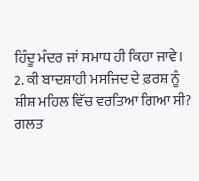ਹਿੰਦੂ ਮੰਦਰ ਜਾਂ ਸਮਾਧ ਹੀ ਕਿਹਾ ਜਾਵੇ।
2. ਕੀ ਬਾਦਸ਼ਾਹੀ ਮਸਜਿਦ ਦੇ ਫ਼ਰਸ਼ ਨੂੰ ਸ਼ੀਸ਼ ਮਹਿਲ ਵਿੱਚ ਵਰਤਿਆ ਗਿਆ ਸੀ?
ਗਲਤ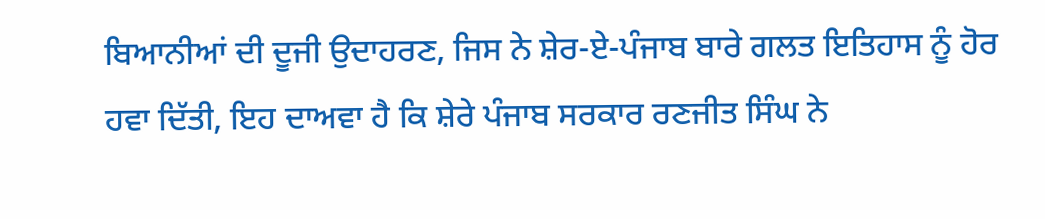ਬਿਆਨੀਆਂ ਦੀ ਦੂਜੀ ਉਦਾਹਰਣ, ਜਿਸ ਨੇ ਸ਼ੇਰ-ਏ-ਪੰਜਾਬ ਬਾਰੇ ਗਲਤ ਇਤਿਹਾਸ ਨੂੰ ਹੋਰ ਹਵਾ ਦਿੱਤੀ, ਇਹ ਦਾਅਵਾ ਹੈ ਕਿ ਸ਼ੇਰੇ ਪੰਜਾਬ ਸਰਕਾਰ ਰਣਜੀਤ ਸਿੰਘ ਨੇ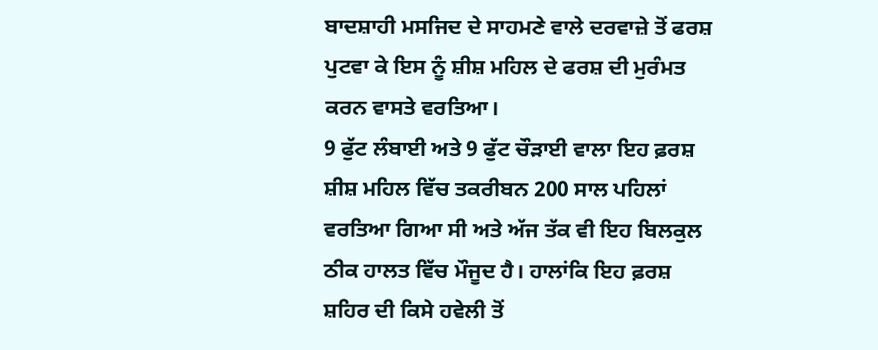ਬਾਦਸ਼ਾਹੀ ਮਸਜਿਦ ਦੇ ਸਾਹਮਣੇ ਵਾਲੇ ਦਰਵਾਜ਼ੇ ਤੋਂ ਫਰਸ਼ ਪੁਟਵਾ ਕੇ ਇਸ ਨੂੰ ਸ਼ੀਸ਼ ਮਹਿਲ ਦੇ ਫਰਸ਼ ਦੀ ਮੁਰੰਮਤ ਕਰਨ ਵਾਸਤੇ ਵਰਤਿਆ।
9 ਫੁੱਟ ਲੰਬਾਈ ਅਤੇ 9 ਫੁੱਟ ਚੌੜਾਈ ਵਾਲਾ ਇਹ ਫ਼ਰਸ਼ ਸ਼ੀਸ਼ ਮਹਿਲ ਵਿੱਚ ਤਕਰੀਬਨ 200 ਸਾਲ ਪਹਿਲਾਂ ਵਰਤਿਆ ਗਿਆ ਸੀ ਅਤੇ ਅੱਜ ਤੱਕ ਵੀ ਇਹ ਬਿਲਕੁਲ ਠੀਕ ਹਾਲਤ ਵਿੱਚ ਮੌਜੂਦ ਹੈ। ਹਾਲਾਂਕਿ ਇਹ ਫ਼ਰਸ਼ ਸ਼ਹਿਰ ਦੀ ਕਿਸੇ ਹਵੇਲੀ ਤੋਂ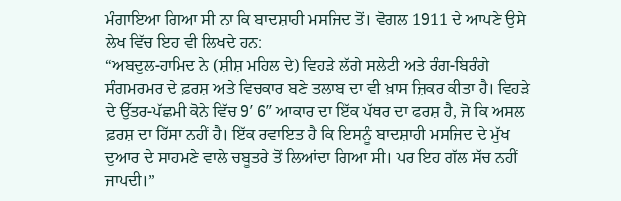ਮੰਗਾਇਆ ਗਿਆ ਸੀ ਨਾ ਕਿ ਬਾਦਸ਼ਾਹੀ ਮਸਜਿਦ ਤੋਂ। ਵੋਗਲ 1911 ਦੇ ਆਪਣੇ ਉਸੇ ਲੇਖ ਵਿੱਚ ਇਹ ਵੀ ਲਿਖਦੇ ਹਨ:
“ਅਬਦੁਲ-ਹਾਮਿਦ ਨੇ (ਸ਼ੀਸ਼ ਮਹਿਲ ਦੇ) ਵਿਹੜੇ ਲੱਗੇ ਸਲੇਟੀ ਅਤੇ ਰੰਗ-ਬਿਰੰਗੇ ਸੰਗਮਰਮਰ ਦੇ ਫ਼ਰਸ਼ ਅਤੇ ਵਿਚਕਾਰ ਬਣੇ ਤਲਾਬ ਦਾ ਵੀ ਖ਼ਾਸ ਜ਼ਿਕਰ ਕੀਤਾ ਹੈ। ਵਿਹੜੇ ਦੇ ਉੱਤਰ-ਪੱਛਮੀ ਕੋਨੇ ਵਿੱਚ 9′ 6″ ਆਕਾਰ ਦਾ ਇੱਕ ਪੱਥਰ ਦਾ ਫਰਸ਼ ਹੈ, ਜੋ ਕਿ ਅਸਲ ਫ਼ਰਸ਼ ਦਾ ਹਿੱਸਾ ਨਹੀਂ ਹੈ। ਇੱਕ ਰਵਾਇਤ ਹੈ ਕਿ ਇਸਨੂੰ ਬਾਦਸ਼ਾਹੀ ਮਸਜਿਦ ਦੇ ਮੁੱਖ ਦੁਆਰ ਦੇ ਸਾਹਮਣੇ ਵਾਲੇ ਚਬੂਤਰੇ ਤੋਂ ਲਿਆਂਦਾ ਗਿਆ ਸੀ। ਪਰ ਇਹ ਗੱਲ ਸੱਚ ਨਹੀਂ ਜਾਪਦੀ।”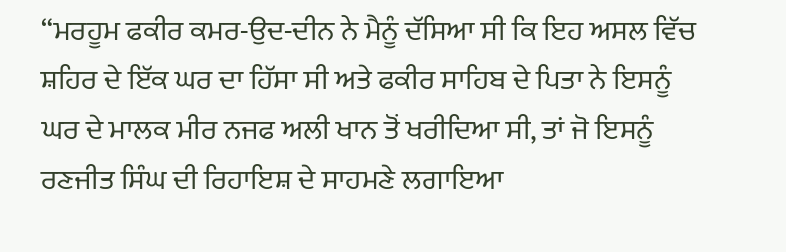“ਮਰਹੂਮ ਫਕੀਰ ਕਮਰ-ਉਦ-ਦੀਨ ਨੇ ਮੈਨੂੰ ਦੱਸਿਆ ਸੀ ਕਿ ਇਹ ਅਸਲ ਵਿੱਚ ਸ਼ਹਿਰ ਦੇ ਇੱਕ ਘਰ ਦਾ ਹਿੱਸਾ ਸੀ ਅਤੇ ਫਕੀਰ ਸਾਹਿਬ ਦੇ ਪਿਤਾ ਨੇ ਇਸਨੂੰ ਘਰ ਦੇ ਮਾਲਕ ਮੀਰ ਨਜਫ ਅਲੀ ਖਾਨ ਤੋਂ ਖਰੀਦਿਆ ਸੀ, ਤਾਂ ਜੋ ਇਸਨੂੰ ਰਣਜੀਤ ਸਿੰਘ ਦੀ ਰਿਹਾਇਸ਼ ਦੇ ਸਾਹਮਣੇ ਲਗਾਇਆ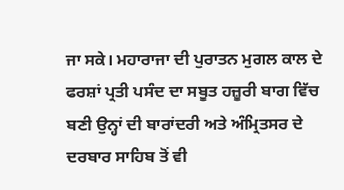ਜਾ ਸਕੇ। ਮਹਾਰਾਜਾ ਦੀ ਪੁਰਾਤਨ ਮੁਗਲ ਕਾਲ ਦੇ ਫਰਸ਼ਾਂ ਪ੍ਰਤੀ ਪਸੰਦ ਦਾ ਸਬੂਤ ਹਜ਼ੂਰੀ ਬਾਗ ਵਿੱਚ ਬਣੀ ਉਨ੍ਹਾਂ ਦੀ ਬਾਰਾਂਦਰੀ ਅਤੇ ਅੰਮ੍ਰਿਤਸਰ ਦੇ ਦਰਬਾਰ ਸਾਹਿਬ ਤੋਂ ਵੀ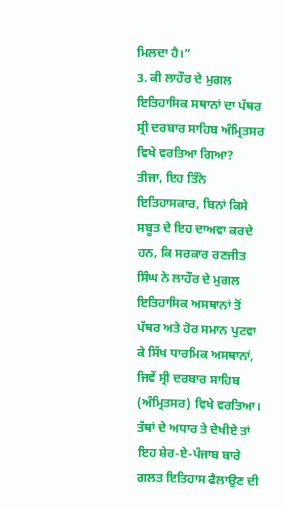ਮਿਲਦਾ ਹੈ।”
3. ਕੀ ਲਾਹੌਰ ਦੇ ਮੁਗਲ ਇਤਿਹਾਸਿਕ ਸਥਾਨਾਂ ਦਾ ਪੱਥਰ ਸ੍ਰੀ ਦਰਬਾਰ ਸਾਹਿਬ ਅੰਮ੍ਰਿਤਸਰ ਵਿਖੇ ਵਰਤਿਆ ਗਿਆ?
ਤੀਜਾ, ਇਹ ਤਿੰਨੇ ਇਤਿਹਾਸਕਾਰ, ਬਿਨਾਂ ਕਿਸੇ ਸਬੂਤ ਦੇ ਇਹ ਦਾਅਵਾ ਕਰਦੇ ਹਨ, ਕਿ ਸਰਕਾਰ ਰਣਜੀਤ ਸਿੰਘ ਨੇ ਲਾਹੌਰ ਦੇ ਮੁਗਲ ਇਤਿਹਾਸਿਕ ਅਸਥਾਨਾਂ ਤੋਂ ਪੱਥਰ ਅਤੇ ਹੋਰ ਸਮਾਨ ਪੁਟਵਾ ਕੇ ਸਿੱਖ ਧਾਰਮਿਕ ਅਸਥਾਨਾਂ, ਜਿਵੇਂ ਸ੍ਰੀ ਦਰਬਾਰ ਸਾਹਿਬ (ਅੰਮ੍ਰਿਤਸਰ) ਵਿਖੇ ਵਰਤਿਆ। ਤੱਥਾਂ ਦੇ ਅਧਾਰ ਤੇ ਦੇਖੀਏ ਤਾਂ ਇਹ ਸ਼ੇਰ-ਏ-ਪੰਜਾਬ ਬਾਰੇ ਗਲਤ ਇਤਿਹਾਸ ਫੈਲਾਉਣ ਦੀ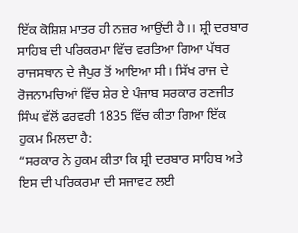ਇੱਕ ਕੋਸ਼ਿਸ਼ ਮਾਤਰ ਹੀ ਨਜ਼ਰ ਆਉਂਦੀ ਹੈ।। ਸ਼੍ਰੀ ਦਰਬਾਰ ਸਾਹਿਬ ਦੀ ਪਰਿਕਰਮਾ ਵਿੱਚ ਵਰਤਿਆ ਗਿਆ ਪੱਥਰ ਰਾਜਸਥਾਨ ਦੇ ਜੈਪੁਰ ਤੋਂ ਆਇਆ ਸੀ। ਸਿੱਖ ਰਾਜ ਦੇ ਰੋਜਨਾਮਚਿਆਂ ਵਿੱਚ ਸ਼ੇਰ ਏ ਪੰਜਾਬ ਸਰਕਾਰ ਰਣਜੀਤ ਸਿੰਘ ਵੱਲੋਂ ਫਰਵਰੀ 1835 ਵਿੱਚ ਕੀਤਾ ਗਿਆ ਇੱਕ ਹੁਕਮ ਮਿਲਦਾ ਹੈ:
“ਸਰਕਾਰ ਨੇ ਹੁਕਮ ਕੀਤਾ ਕਿ ਸ਼੍ਰੀ ਦਰਬਾਰ ਸਾਹਿਬ ਅਤੇ ਇਸ ਦੀ ਪਰਿਕਰਮਾ ਦੀ ਸਜਾਵਟ ਲਈ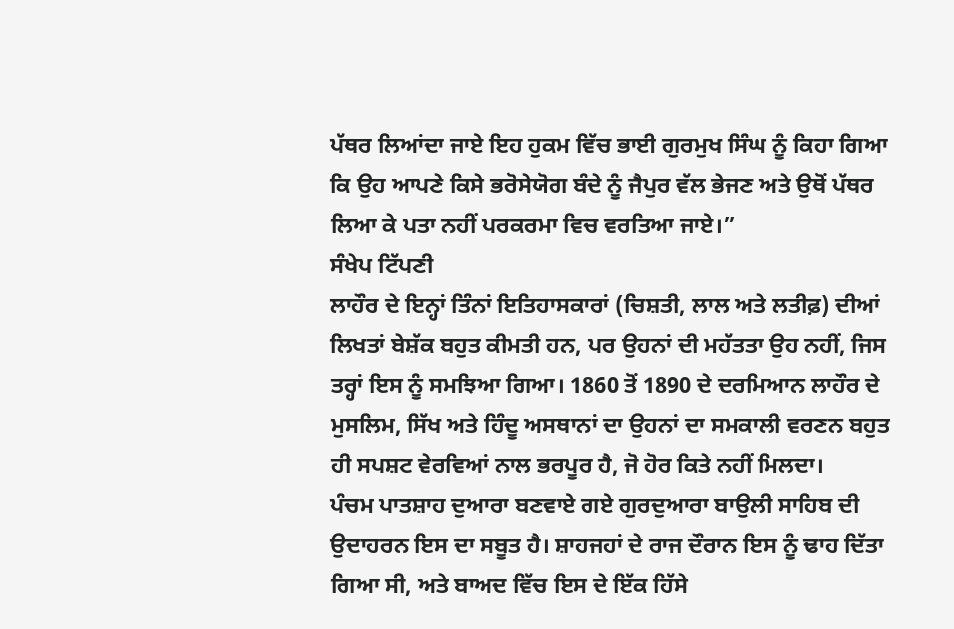ਪੱਥਰ ਲਿਆਂਦਾ ਜਾਏ ਇਹ ਹੁਕਮ ਵਿੱਚ ਭਾਈ ਗੁਰਮੁਖ ਸਿੰਘ ਨੂੰ ਕਿਹਾ ਗਿਆ ਕਿ ਉਹ ਆਪਣੇ ਕਿਸੇ ਭਰੋਸੇਯੋਗ ਬੰਦੇ ਨੂੰ ਜੈਪੁਰ ਵੱਲ ਭੇਜਣ ਅਤੇ ਉਥੋਂ ਪੱਥਰ ਲਿਆ ਕੇ ਪਤਾ ਨਹੀਂ ਪਰਕਰਮਾ ਵਿਚ ਵਰਤਿਆ ਜਾਏ।”
ਸੰਖੇਪ ਟਿੱਪਣੀ
ਲਾਹੌਰ ਦੇ ਇਨ੍ਹਾਂ ਤਿੰਨਾਂ ਇਤਿਹਾਸਕਾਰਾਂ (ਚਿਸ਼ਤੀ, ਲਾਲ ਅਤੇ ਲਤੀਫ਼) ਦੀਆਂ ਲਿਖਤਾਂ ਬੇਸ਼ੱਕ ਬਹੁਤ ਕੀਮਤੀ ਹਨ, ਪਰ ਉਹਨਾਂ ਦੀ ਮਹੱਤਤਾ ਉਹ ਨਹੀਂ, ਜਿਸ ਤਰ੍ਹਾਂ ਇਸ ਨੂੰ ਸਮਝਿਆ ਗਿਆ। 1860 ਤੋਂ 1890 ਦੇ ਦਰਮਿਆਨ ਲਾਹੌਰ ਦੇ ਮੁਸਲਿਮ, ਸਿੱਖ ਅਤੇ ਹਿੰਦੂ ਅਸਥਾਨਾਂ ਦਾ ਉਹਨਾਂ ਦਾ ਸਮਕਾਲੀ ਵਰਣਨ ਬਹੁਤ ਹੀ ਸਪਸ਼ਟ ਵੇਰਵਿਆਂ ਨਾਲ ਭਰਪੂਰ ਹੈ, ਜੋ ਹੋਰ ਕਿਤੇ ਨਹੀਂ ਮਿਲਦਾ।
ਪੰਚਮ ਪਾਤਸ਼ਾਹ ਦੁਆਰਾ ਬਣਵਾਏ ਗਏ ਗੁਰਦੁਆਰਾ ਬਾਉਲੀ ਸਾਹਿਬ ਦੀ ਉਦਾਹਰਨ ਇਸ ਦਾ ਸਬੂਤ ਹੈ। ਸ਼ਾਹਜਹਾਂ ਦੇ ਰਾਜ ਦੌਰਾਨ ਇਸ ਨੂੰ ਢਾਹ ਦਿੱਤਾ ਗਿਆ ਸੀ, ਅਤੇ ਬਾਅਦ ਵਿੱਚ ਇਸ ਦੇ ਇੱਕ ਹਿੱਸੇ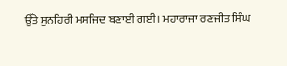ਉੱਤੇ ਸੁਨਹਿਰੀ ਮਸਜਿਦ ਬਣਾਈ ਗਈ। ਮਹਾਰਾਜਾ ਰਣਜੀਤ ਸਿੰਘ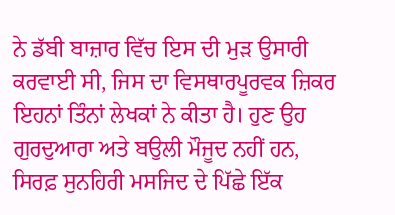ਨੇ ਡੱਬੀ ਬਾਜ਼ਾਰ ਵਿੱਚ ਇਸ ਦੀ ਮੁੜ ਉਸਾਰੀ ਕਰਵਾਈ ਸੀ, ਜਿਸ ਦਾ ਵਿਸਥਾਰਪੂਰਵਕ ਜ਼ਿਕਰ ਇਹਨਾਂ ਤਿੰਨਾਂ ਲੇਖਕਾਂ ਨੇ ਕੀਤਾ ਹੈ। ਹੁਣ ਉਹ ਗੁਰਦੁਆਰਾ ਅਤੇ ਬਉਲੀ ਮੌਜੂਦ ਨਹੀਂ ਹਨ, ਸਿਰਫ਼ ਸੁਨਹਿਰੀ ਮਸਜਿਦ ਦੇ ਪਿੱਛੇ ਇੱਕ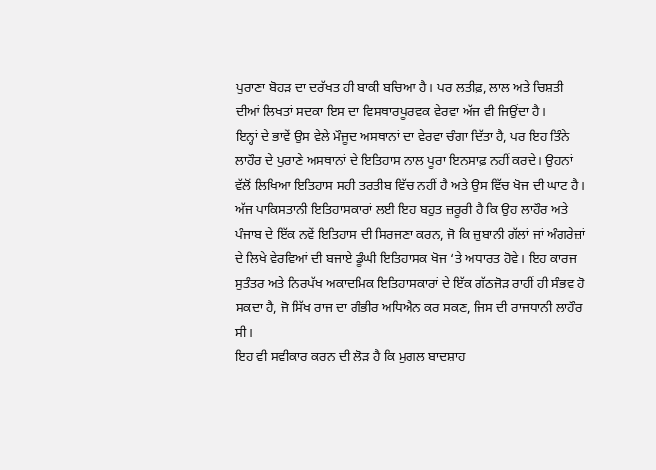ਪੁਰਾਣਾ ਬੋਹੜ ਦਾ ਦਰੱਖਤ ਹੀ ਬਾਕੀ ਬਚਿਆ ਹੈ। ਪਰ ਲਤੀਫ਼, ਲਾਲ ਅਤੇ ਚਿਸ਼ਤੀ ਦੀਆਂ ਲਿਖਤਾਂ ਸਦਕਾ ਇਸ ਦਾ ਵਿਸਥਾਰਪੂਰਵਕ ਵੇਰਵਾ ਅੱਜ ਵੀ ਜਿਉਂਦਾ ਹੈ।
ਇਨ੍ਹਾਂ ਦੇ ਭਾਵੇਂ ਉਸ ਵੇਲੇ ਮੌਜੂਦ ਅਸਥਾਨਾਂ ਦਾ ਵੇਰਵਾ ਚੰਗਾ ਦਿੱਤਾ ਹੈ, ਪਰ ਇਹ ਤਿੰਨੇ ਲਾਹੌਰ ਦੇ ਪੁਰਾਣੇ ਅਸਥਾਨਾਂ ਦੇ ਇਤਿਹਾਸ ਨਾਲ ਪੂਰਾ ਇਨਸਾਫ਼ ਨਹੀਂ ਕਰਦੇ। ਉਹਨਾਂ ਵੱਲੋਂ ਲਿਖਿਆ ਇਤਿਹਾਸ ਸਹੀ ਤਰਤੀਬ ਵਿੱਚ ਨਹੀਂ ਹੈ ਅਤੇ ਉਸ ਵਿੱਚ ਖੋਜ ਦੀ ਘਾਟ ਹੈ। ਅੱਜ ਪਾਕਿਸਤਾਨੀ ਇਤਿਹਾਸਕਾਰਾਂ ਲਈ ਇਹ ਬਹੁਤ ਜ਼ਰੂਰੀ ਹੈ ਕਿ ਉਹ ਲਾਹੌਰ ਅਤੇ ਪੰਜਾਬ ਦੇ ਇੱਕ ਨਵੇਂ ਇਤਿਹਾਸ ਦੀ ਸਿਰਜਣਾ ਕਰਨ, ਜੋ ਕਿ ਜ਼ੁਬਾਨੀ ਗੱਲਾਂ ਜਾਂ ਅੰਗਰੇਜ਼ਾਂ ਦੇ ਲਿਖੇ ਵੇਰਵਿਆਂ ਦੀ ਬਜਾਏ ਡੂੰਘੀ ਇਤਿਹਾਸਕ ਖੋਜ ‘ਤੇ ਅਧਾਰਤ ਹੋਵੇ। ਇਹ ਕਾਰਜ ਸੁਤੰਤਰ ਅਤੇ ਨਿਰਪੱਖ ਅਕਾਦਮਿਕ ਇਤਿਹਾਸਕਾਰਾਂ ਦੇ ਇੱਕ ਗੱਠਜੋੜ ਰਾਹੀਂ ਹੀ ਸੰਭਵ ਹੋ ਸਕਦਾ ਹੈ, ਜੋ ਸਿੱਖ ਰਾਜ ਦਾ ਗੰਭੀਰ ਅਧਿਐਨ ਕਰ ਸਕਣ, ਜਿਸ ਦੀ ਰਾਜਧਾਨੀ ਲਾਹੌਰ ਸੀ।
ਇਹ ਵੀ ਸਵੀਕਾਰ ਕਰਨ ਦੀ ਲੋੜ ਹੈ ਕਿ ਮੁਗਲ ਬਾਦਸ਼ਾਹ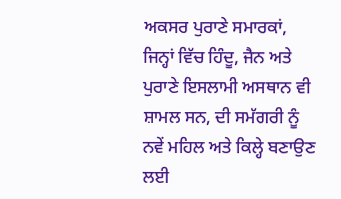ਅਕਸਰ ਪੁਰਾਣੇ ਸਮਾਰਕਾਂ, ਜਿਨ੍ਹਾਂ ਵਿੱਚ ਹਿੰਦੂ, ਜੈਨ ਅਤੇ ਪੁਰਾਣੇ ਇਸਲਾਮੀ ਅਸਥਾਨ ਵੀ ਸ਼ਾਮਲ ਸਨ, ਦੀ ਸਮੱਗਰੀ ਨੂੰ ਨਵੇਂ ਮਹਿਲ ਅਤੇ ਕਿਲ੍ਹੇ ਬਣਾਉਣ ਲਈ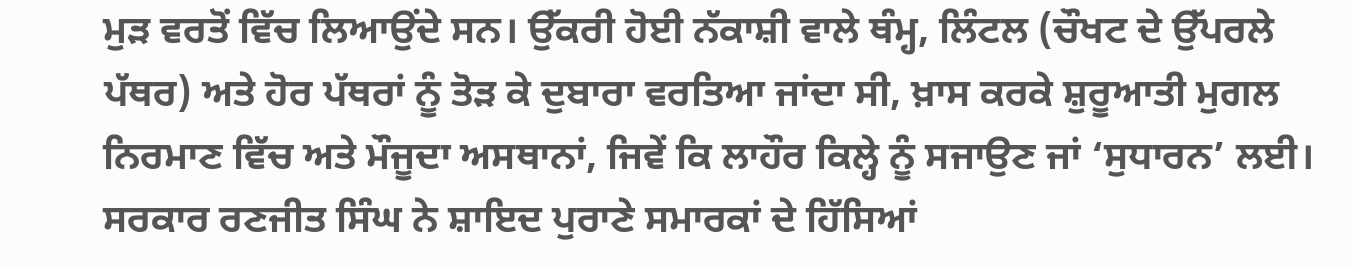ਮੁੜ ਵਰਤੋਂ ਵਿੱਚ ਲਿਆਉਂਦੇ ਸਨ। ਉੱਕਰੀ ਹੋਈ ਨੱਕਾਸ਼ੀ ਵਾਲੇ ਥੰਮ੍ਹ, ਲਿੰਟਲ (ਚੌਖਟ ਦੇ ਉੱਪਰਲੇ ਪੱਥਰ) ਅਤੇ ਹੋਰ ਪੱਥਰਾਂ ਨੂੰ ਤੋੜ ਕੇ ਦੁਬਾਰਾ ਵਰਤਿਆ ਜਾਂਦਾ ਸੀ, ਖ਼ਾਸ ਕਰਕੇ ਸ਼ੁਰੂਆਤੀ ਮੁਗਲ ਨਿਰਮਾਣ ਵਿੱਚ ਅਤੇ ਮੌਜੂਦਾ ਅਸਥਾਨਾਂ, ਜਿਵੇਂ ਕਿ ਲਾਹੌਰ ਕਿਲ੍ਹੇ ਨੂੰ ਸਜਾਉਣ ਜਾਂ ‘ਸੁਧਾਰਨ’ ਲਈ। ਸਰਕਾਰ ਰਣਜੀਤ ਸਿੰਘ ਨੇ ਸ਼ਾਇਦ ਪੁਰਾਣੇ ਸਮਾਰਕਾਂ ਦੇ ਹਿੱਸਿਆਂ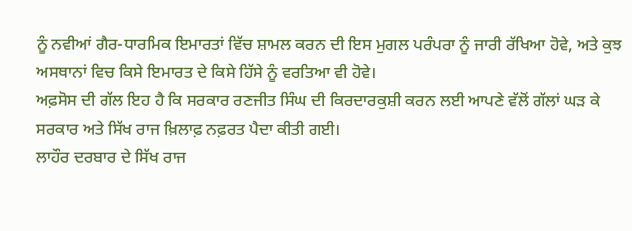ਨੂੰ ਨਵੀਆਂ ਗੈਰ-ਧਾਰਮਿਕ ਇਮਾਰਤਾਂ ਵਿੱਚ ਸ਼ਾਮਲ ਕਰਨ ਦੀ ਇਸ ਮੁਗਲ ਪਰੰਪਰਾ ਨੂੰ ਜਾਰੀ ਰੱਖਿਆ ਹੋਵੇ, ਅਤੇ ਕੁਝ ਅਸਥਾਨਾਂ ਵਿਚ ਕਿਸੇ ਇਮਾਰਤ ਦੇ ਕਿਸੇ ਹਿੱਸੇ ਨੂੰ ਵਰਤਿਆ ਵੀ ਹੋਵੇ।
ਅਫ਼ਸੋਸ ਦੀ ਗੱਲ ਇਹ ਹੈ ਕਿ ਸਰਕਾਰ ਰਣਜੀਤ ਸਿੰਘ ਦੀ ਕਿਰਦਾਰਕੁਸ਼ੀ ਕਰਨ ਲਈ ਆਪਣੇ ਵੱਲੋਂ ਗੱਲਾਂ ਘੜ ਕੇ ਸਰਕਾਰ ਅਤੇ ਸਿੱਖ ਰਾਜ ਖ਼ਿਲਾਫ਼ ਨਫ਼ਰਤ ਪੈਦਾ ਕੀਤੀ ਗਈ।
ਲਾਹੌਰ ਦਰਬਾਰ ਦੇ ਸਿੱਖ ਰਾਜ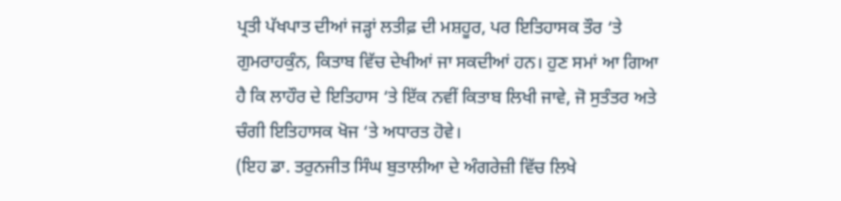ਪ੍ਰਤੀ ਪੱਖਪਾਤ ਦੀਆਂ ਜੜ੍ਹਾਂ ਲਤੀਫ਼ ਦੀ ਮਸ਼ਹੂਰ, ਪਰ ਇਤਿਹਾਸਕ ਤੌਰ ‘ਤੇ ਗੁਮਰਾਹਕੁੰਨ, ਕਿਤਾਬ ਵਿੱਚ ਦੇਖੀਆਂ ਜਾ ਸਕਦੀਆਂ ਹਨ। ਹੁਣ ਸਮਾਂ ਆ ਗਿਆ ਹੈ ਕਿ ਲਾਹੌਰ ਦੇ ਇਤਿਹਾਸ ‘ਤੇ ਇੱਕ ਨਵੀਂ ਕਿਤਾਬ ਲਿਖੀ ਜਾਵੇ, ਜੋ ਸੁਤੰਤਰ ਅਤੇ ਚੰਗੀ ਇਤਿਹਾਸਕ ਖੋਜ ‘ਤੇ ਅਧਾਰਤ ਹੋਵੇ।
(ਇਹ ਡਾ. ਤਰੁਨਜੀਤ ਸਿੰਘ ਬੁਤਾਲੀਆ ਦੇ ਅੰਗਰੇਜ਼ੀ ਵਿੱਚ ਲਿਖੇ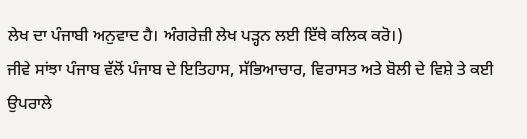ਲੇਖ ਦਾ ਪੰਜਾਬੀ ਅਨੁਵਾਦ ਹੈ। ਅੰਗਰੇਜ਼ੀ ਲੇਖ ਪੜ੍ਹਨ ਲਈ ਇੱਥੇ ਕਲਿਕ ਕਰੋ।)
ਜੀਵੇ ਸਾਂਝਾ ਪੰਜਾਬ ਵੱਲੋਂ ਪੰਜਾਬ ਦੇ ਇਤਿਹਾਸ, ਸੱਭਿਆਚਾਰ, ਵਿਰਾਸਤ ਅਤੇ ਬੋਲੀ ਦੇ ਵਿਸ਼ੇ ਤੇ ਕਈ ਉਪਰਾਲੇ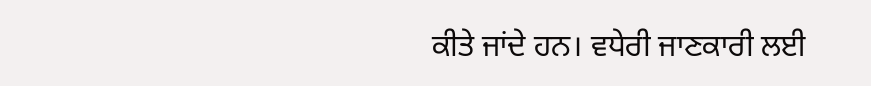ਕੀਤੇ ਜਾਂਦੇ ਹਨ। ਵਧੇਰੀ ਜਾਣਕਾਰੀ ਲਈ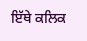ਇੱਥੇ ਕਲਿਕ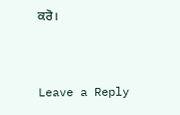ਕਰੋ।


Leave a Reply